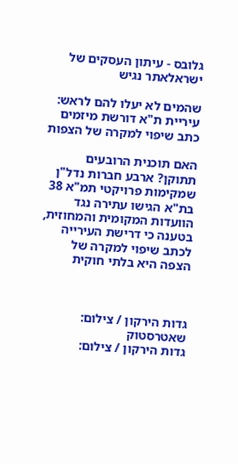גלובס - עיתון העסקים של ישראלאתר נגיש

שהמים לא יעלו להם לראש: עיריית ת"א דורשת מיזמים כתב שיפוי למקרה של הצפות

האם תוכנית הרובעים תתוקן? ארבע חברות נדל"ן שמקימות פרויקטי תמ"א 38 בת"א הגישו עתירה נגד הוועדות המקומית והמחוזית, בטענה כי דרישת העירייה לכתב שיפוי למקרה של הצפה היא בלתי חוקית



גדות הירקון / צילום: שאטרסטוק
גדות הירקון / צילום: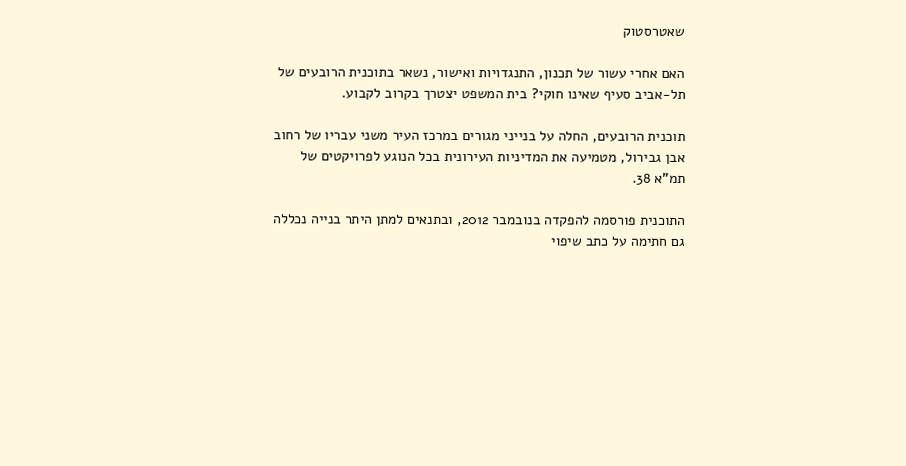שאטרסטוק

האם אחרי עשור של תכנון, התנגדויות ואישור, נשאר בתוכנית הרובעים של תל-אביב סעיף שאינו חוקי? בית המשפט יצטרך בקרוב לקבוע.

תוכנית הרובעים, החלה על בנייני מגורים במרכז העיר משני עבריו של רחוב אבן גבירול, מטמיעה את המדיניות העירונית בכל הנוגע לפרויקטים של תמ"א 38.

התוכנית פורסמה להפקדה בנובמבר 2012, ובתנאים למתן היתר בנייה נכללה גם חתימה על כתב שיפוי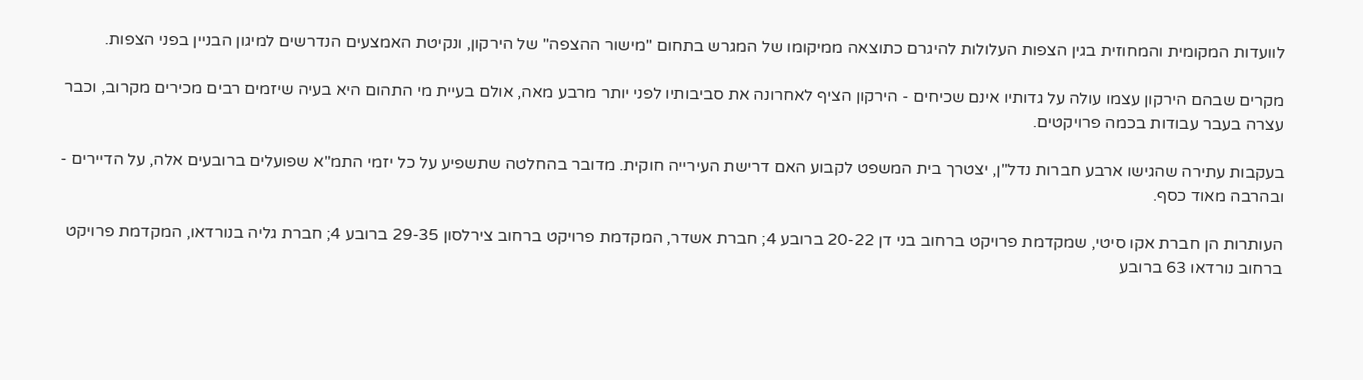לוועדות המקומית והמחוזית בגין הצפות העלולות להיגרם כתוצאה ממיקומו של המגרש בתחום "מישור ההצפה" של הירקון, ונקיטת האמצעים הנדרשים למיגון הבניין בפני הצפות.

מקרים שבהם הירקון עצמו עולה על גדותיו אינם שכיחים - הירקון הציף לאחרונה את סביבותיו לפני יותר מרבע מאה, אולם בעיית מי התהום היא בעיה שיזמים רבים מכירים מקרוב, וכבר עצרה בעבר עבודות בכמה פרויקטים.

בעקבות עתירה שהגישו ארבע חברות נדל"ן, יצטרך בית המשפט לקבוע האם דרישת העירייה חוקית. מדובר בהחלטה שתשפיע על כל יזמי התמ"א שפועלים ברובעים אלה, על הדיירים - ובהרבה מאוד כסף.

העותרות הן חברת אקו סיטי, שמקדמת פרויקט ברחוב בני דן 20-22 ברובע 4; חברת אשדר, המקדמת פרויקט ברחוב צירלסון 29-35 ברובע 4; חברת גליה בנורדאו, המקדמת פרויקט ברחוב נורדאו 63 ברובע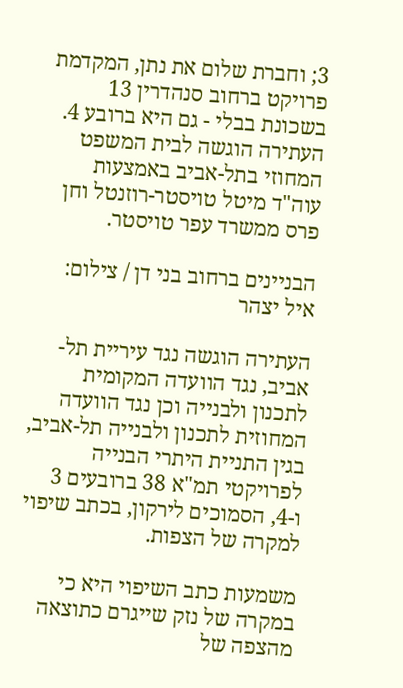3; וחברת שלום את נתן, המקדמת פרויקט ברחוב סנהדרין 13 בשכונת בבלי - גם היא ברובע 4. העתירה הוגשה לבית המשפט המחוזי בתל-אביב באמצעות עוה"ד מיטל טויסטר-רוזנטל וחן פרס ממשרד עפר טויסטר.

הבניינים ברחוב בני דן / צילום: איל יצהר

העתירה הוגשה נגד עיריית תל-אביב, נגד הוועדה המקומית לתכנון ולבנייה וכן נגד הוועדה המחוזית לתכנון ולבנייה תל-אביב, בגין התניית היתרי הבנייה לפרויקטי תמ"א 38 ברובעים 3 ו-4, הסמוכים לירקון, בכתב שיפוי למקרה של הצפות.

משמעות כתב השיפוי היא כי במקרה של נזק שייגרם כתוצאה מהצפה של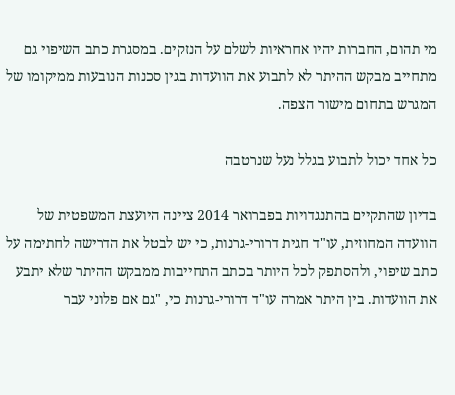מי תהום, החברות יהיו אחראיות לשלם על הנזקים. במסגרת כתב השיפוי גם מתחייב מבקש ההיתר לא לתבוע את הוועדות בגין סכנות הנובעות ממיקומו של המגרש בתחום מישור הצפה.

כל אחד יכול לתבוע בגלל נעל שנרטבה

בדיון שהתקיים בהתנגדויות בפברואר 2014 ציינה היועצת המשפטית של הוועדה המחוזית, עו"ד חגית דרורי-גרנות, כי יש לבטל את הדרישה לחתימה על כתב שיפוי, ולהסתפק לכל היותר בכתב התחייבות ממבקש ההיתר שלא יתבע את הוועדות. בין היתר אמרה עו"ד דרורי-גרנות כי, "גם אם פלוני עבר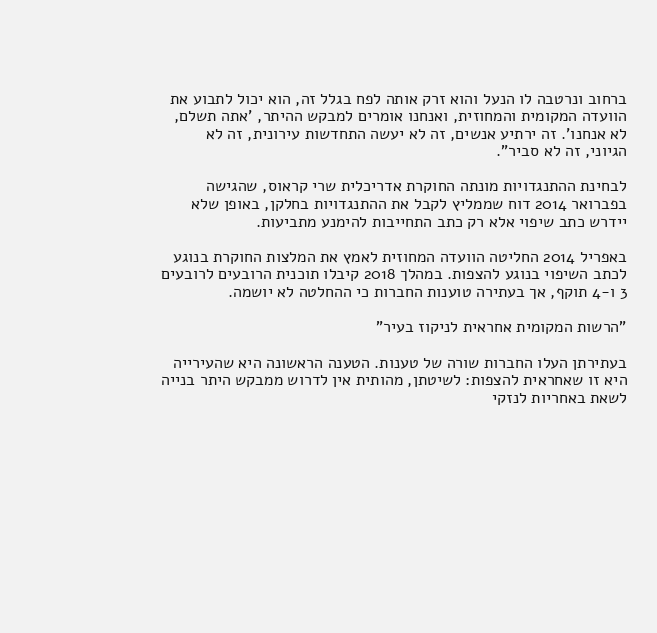ברחוב ונרטבה לו הנעל והוא זרק אותה לפח בגלל זה, הוא יכול לתבוע את הוועדה המקומית והמחוזית, ואנחנו אומרים למבקש ההיתר, 'אתה תשלם, לא אנחנו'. זה ירתיע אנשים, זה לא יעשה התחדשות עירונית, זה לא הגיוני, זה לא סביר".

לבחינת ההתנגדויות מונתה החוקרת אדריכלית שרי קראוס, שהגישה בפברואר 2014 דוח שממליץ לקבל את ההתנגדויות בחלקן, באופן שלא יידרש כתב שיפוי אלא רק כתב התחייבות להימנע מתביעות.

באפריל 2014 החליטה הוועדה המחוזית לאמץ את המלצות החוקרת בנוגע לכתב השיפוי בנוגע להצפות. במהלך 2018 קיבלו תוכנית הרובעים לרובעים 3 ו-4 תוקף, אך בעתירה טוענות החברות כי ההחלטה לא יושמה.

"הרשות המקומית אחראית לניקוז בעיר"

בעתירתן העלו החברות שורה של טענות. הטענה הראשונה היא שהעירייה היא זו שאחראית להצפות: לשיטתן, מהותית אין לדרוש ממבקש היתר בנייה לשאת באחריות לנזקי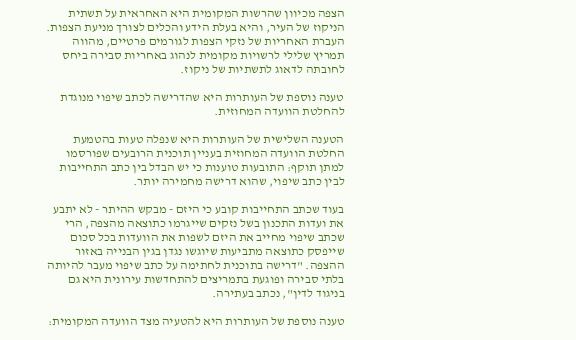הצפה מכיוון שהרשות המקומית היא האחראית על תשתית הניקוז של העיר, והיא בעלת הידע והכלים לצורך מניעת הצפות. העברת האחריות של נזקי הצפות לגורמים פרטיים, מהווה תמריץ שלילי לרשויות מקומית לנהוג באחריות סבירה ביחס לחובתה לדאוג לתשתיות של ניקוז.

טענה נוספת של העותרות היא שהדרישה לכתב שיפוי מנוגדת להחלטת הוועדה המחוזית.

הטענה השלישית של העותרות היא שנפלה טעות בהטמעת החלטת הוועדה המחוזית בעניין תוכנית הרובעים שפורסמו למתן תוקף: התובעות טוענות כי יש הבדל בין כתב התחייבות לבין כתב שיפוי, שהוא דרישה מחמירה יותר.

בעוד שכתב התחייבות קובע כי היזם - מבקש ההיתר - לא יתבע את ועדות התכנון בשל נזקים שייגרמו כתוצאה מהצפה, הרי שכתב שיפוי מחייב את היזם לשפות את הוועדות בכל סכום שייפסק כתוצאה מתביעות שיוגשו נגדן בגין הבנייה באזור ההצפה. "דרישה בתוכנית לחתימה על כתב שיפוי מעבר להיותה בלתי סבירה ופוגעת בתמריצים להתחדשות עירונית היא גם בניגוד לדין", נכתב בעתירה.

טענה נוספת של העותרות היא להטעיה מצד הוועדה המקומית: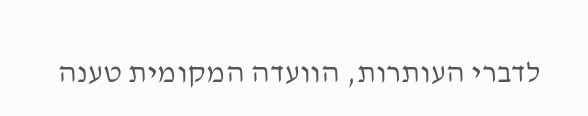לדברי העותרות, הוועדה המקומית טענה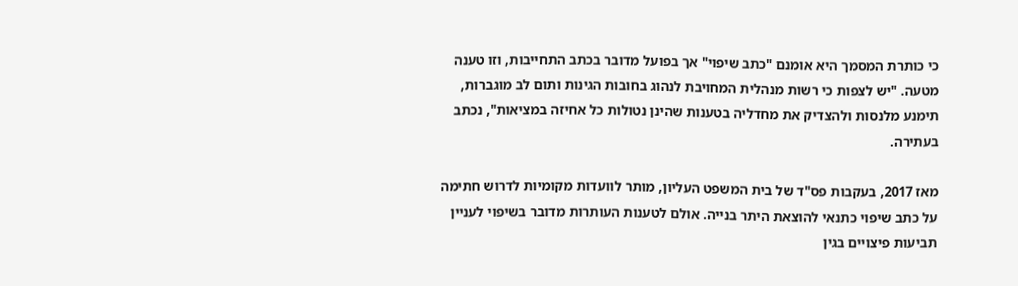כי כותרת המסמך היא אומנם "כתב שיפוי" אך בפועל מדובר בכתב התחייבות, וזו טענה מטעה. "יש לצפות כי רשות מנהלית המחויבת לנהוג בחובות הגינות ותום לב מוגברות, תימנע מלנסות ולהצדיק את מחדליה בטענות שהינן נטולות כל אחיזה במציאות", נכתב בעתירה.

מאז 2017, בעקבות פס"ד של בית המשפט העליון, מותר לוועדות מקומיות לדרוש חתימה על כתב שיפוי כתנאי להוצאת היתר בנייה. אולם לטענות העותרות מדובר בשיפוי לעניין תביעות פיצויים בגין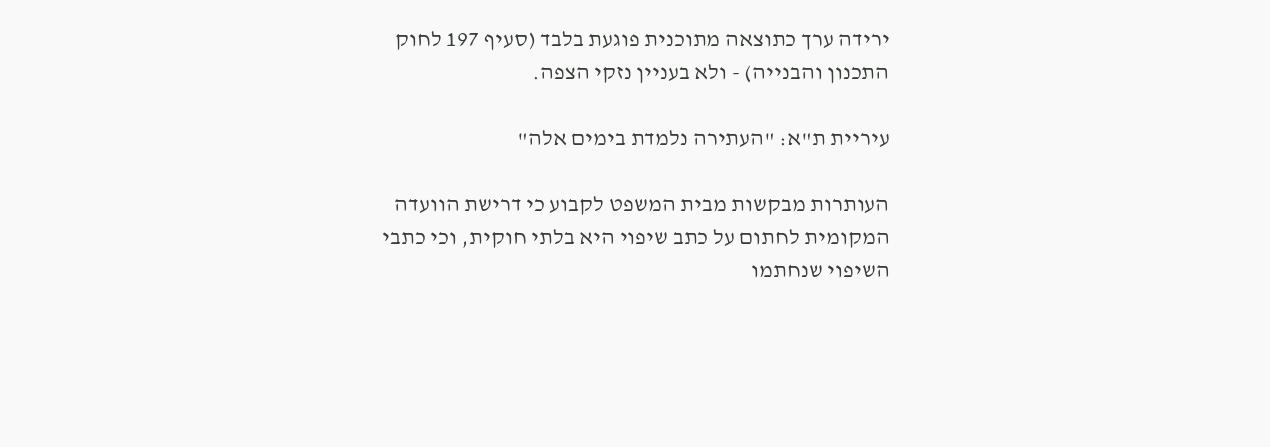ירידה ערך כתוצאה מתוכנית פוגעת בלבד (סעיף 197 לחוק התכנון והבנייה) - ולא בעניין נזקי הצפה.

עיריית ת"א: "העתירה נלמדת בימים אלה"

העותרות מבקשות מבית המשפט לקבוע כי דרישת הוועדה המקומית לחתום על כתב שיפוי היא בלתי חוקית, וכי כתבי השיפוי שנחתמו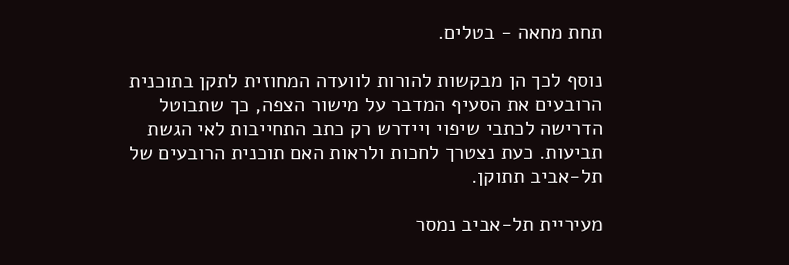תחת מחאה - בטלים.

נוסף לכך הן מבקשות להורות לוועדה המחוזית לתקן בתוכנית הרובעים את הסעיף המדבר על מישור הצפה, כך שתבוטל הדרישה לכתבי שיפוי ויידרש רק כתב התחייבות לאי הגשת תביעות. כעת נצטרך לחכות ולראות האם תוכנית הרובעים של תל-אביב תתוקן.

מעיריית תל-אביב נמסר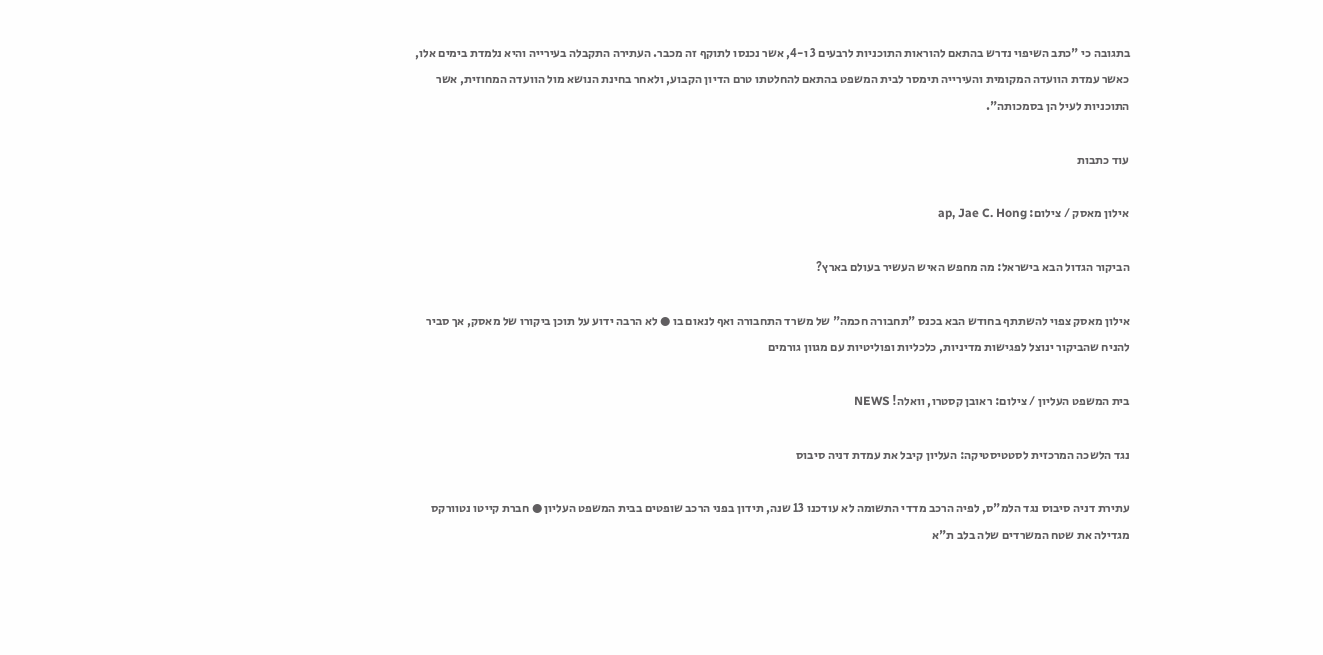בתגובה כי "כתב השיפוי נדרש בהתאם להוראות התוכניות לרבעים 3 ו-4, אשר נכנסו לתוקף זה מכבר. העתירה התקבלה בעירייה והיא נלמדת בימים אלו, כאשר עמדת הוועדה המקומית והעירייה תימסר לבית המשפט בהתאם להחלטתו טרם הדיון הקבוע, ולאחר בחינת הנושא מול הוועדה המחוזית, אשר התוכניות לעיל הן בסמכותה".

עוד כתבות

אילון מאסק / צילום: ap, Jae C. Hong

הביקור הגדול הבא בישראל: מה מחפש האיש העשיר בעולם בארץ?

אילון מאסק צפוי להשתתף בחודש הבא בכנס "תחבורה חכמה" של משרד התחבורה ואף לנאום בו ● לא הרבה ידוע על תוכן ביקורו של מאסק, אך סביר להניח שהביקור ינוצל לפגישות מדיניות, כלכליות ופוליטיות עם מגוון גורמים

בית המשפט העליון / צילום: ראובן קסטרו, וואלה! NEWS

נגד הלשכה המרכזית לסטטיסטיקה: העליון קיבל את עמדת דניה סיבוס

עתירת דניה סיבוס נגד הלמ"ס, לפיה הרכב מדדי התשומה לא עודכנו 13 שנה, תידון בפני הרכב שופטים בבית המשפט העליון ● חברת קייטו נטוורקס מגדילה את שטח המשרדים שלה בלב ת"א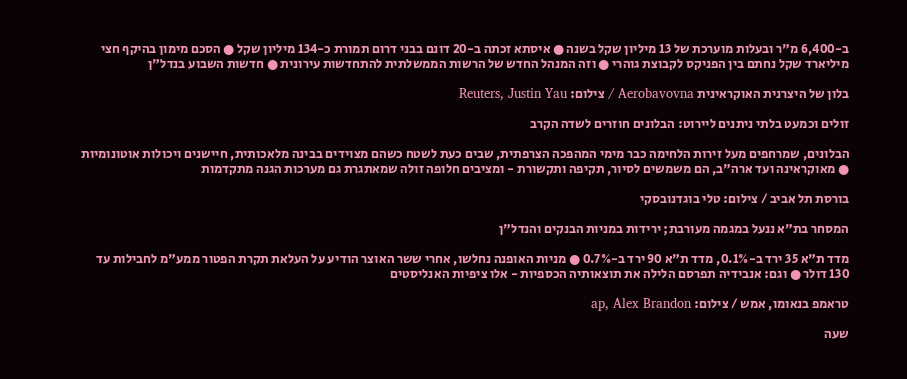ב-6,400 מ"ר ובעלות מוערכת של 13 מיליון שקל בשנה ● איסתא זכתה ב-20 דונם בבני דרום תמורת כ-134 מיליון שקל ● הסכם מימון בהיקף חצי מיליארד שקל נחתם בין הפניקס לקבוצת גוהרי ● וזה המנהל החדש של הרשות הממשלתית להתחדשות עירונית ● חדשות השבוע בנדל"ן

בלון של היצרנית האוקראינית Aerobavovna / צילום: Reuters, Justin Yau

זולים וכמעט בלתי ניתנים ליירוט: הבלונים חוזרים לשדה הקרב

הבלונים, שמרחפים מעל זירות הלחימה כבר מימי המהפכה הצרפתית, שבים כעת לשטח כשהם מצוידים בבינה מלאכותית, חיישנים ויכולות אוטונומיות ● מאוקראינה ועד ארה"ב, הם משמשים לסיור, תקיפה ותקשורת - ומציבים חלופה זולה שמאתגרת גם מערכות הגנה מתקדמות

בורסת תל אביב / צילום: טלי בוגדנובסקי

המסחר בת"א ננעל במגמה מעורבת; ירידות במניות הבנקים והנדל"ן

מדד ת"א 35 ירד ב-0.1%, מדד ת"א 90 ירד ב-0.7% ● מניות האופנה נחלשו, אחרי ששר האוצר הודיע על העלאת תקרת הפטור ממע"מ לחבילות עד 130 דולר ● וגם: אנבידיה תפרסם הלילה את תוצאותיה הכספיות - אלו ציפיות האנליסטים

טראמפ בנאומו, אמש / צילום: ap, Alex Brandon

שעה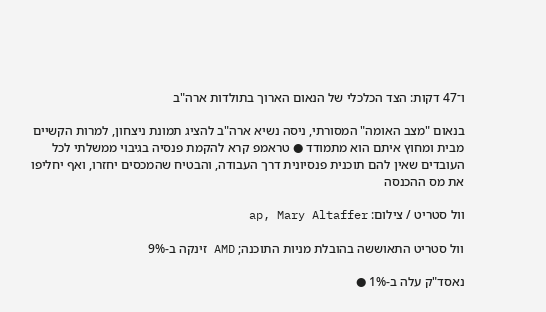ו־47 דקות: הצד הכלכלי של הנאום הארוך בתולדות ארה"ב

בנאום "מצב האומה" המסורתי, ניסה נשיא ארה"ב להציג תמונת ניצחון, למרות הקשיים מבית ומחוץ איתם הוא מתמודד ● טראמפ קרא להקמת פנסיה בגיבוי ממשלתי לכל העובדים שאין להם תוכנית פנסיונית דרך העבודה, והבטיח שהמכסים יחזרו, ואף יחליפו את מס ההכנסה

וול סטריט / צילום: ap, Mary Altaffer

וול סטריט התאוששה בהובלת מניות התוכנה; AMD זינקה ב-9%

נאסד"ק עלה ב-1% ●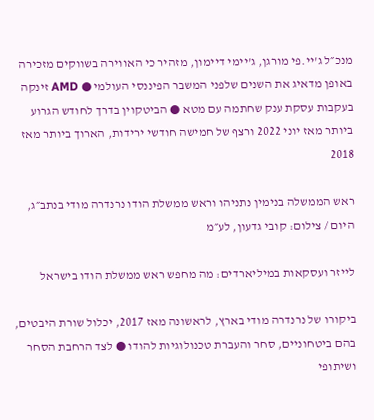מנכ״ל ג'יי.פי מורגן, ג'יימי דיימון, מזהיר כי האווירה בשווקים מזכירה באופן מדאיג את השנים שלפני המשבר הפיננסי העולמי ● AMD זינקה בעקבות עסקת ענק שחתמה עם מטא ● הביטקוין בדרך לחודש הגרוע ביותר מאז יוני 2022 ורצף של חמישה חודשי ירידות, הארוך ביותר מאז 2018

ראש הממשלה בנימין נתניהו וראש ממשלת הודו נרנדרה מודי בנתב״ג, היום / צילום: קובי גדעון, לע״מ

לייזר ועסקאות במיליארדים: מה מחפש ראש ממשלת הודו בישראל

ביקורו של נרנדרה מודי בארץ, לראשונה מאז 2017, יכלול שורת היבטים, בהם ביטחוניים, סחר והעברת טכנולוגיות להודו ● לצד הרחבת הסחר ושיתופי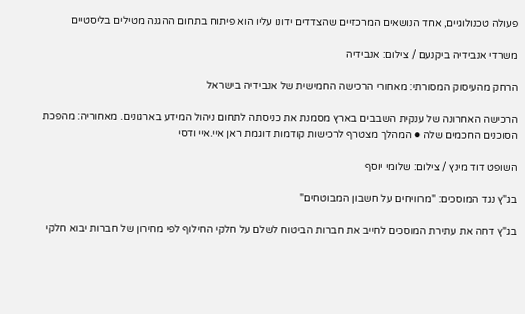פעולה טכנולוגיים, אחד הנושאים המרכזיים שהצדדים ידונו עליו הוא פיתוח בתחום ההגנה מטילים בליסטיים

משרדי אנבידיה ביקנעם / צילום: אנבידיה

הרחק מהעיסוק המסורתי: מאחורי הרכישה החמישית של אנבידיה בישראל

הרכישה האחרונה של ענקית השבבים בארץ מסמנת את כניסתה לתחום ניהול המידע בארגונים. מאחוריה: מהפכת הסוכנים החכמים שלה ● המהלך מצטרף לרכישות קודמות דוגמת ראן איי.איי ודסי

השופט דוד מינץ / צילום: שלומי יוסף

בג"ץ נגד המוסכים: "מרוויחים על חשבון המבוטחים"

בג"ץ דחה את עתירת המוסכים לחייב את חברות הביטוח לשלם על חלקי החילוף לפי מחירון של חברות יבוא חלקי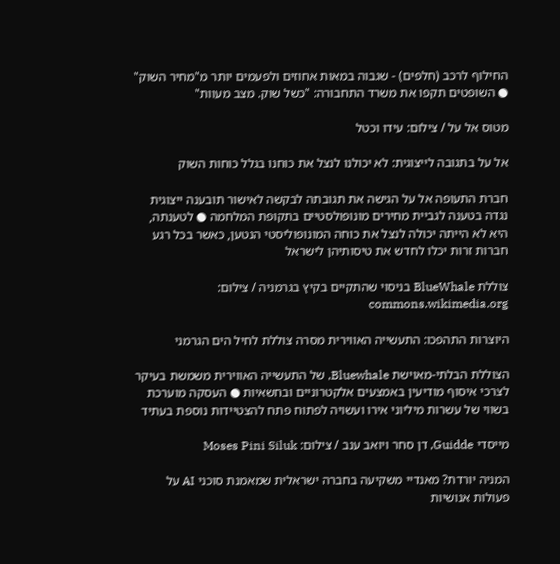החילוף לרכב (חלפים) - שגבוה במאות אחוזים ולפעמים יותר מ"מחיר השוק" ● השופטים תקפו את משרד התחבורה: "כשל שוק. מצב מעוות"

מטוס אל על / צילום: עידו וכטל

אל על בתגובה לייצוגית: לא יכולנו לנצל את כוחנו בגלל כוחות השוק

חברת התעופה אל על הגישה את תגובתה לבקשה לאישור תובענה ייצוגית נגדה בטענה לגביית מחירים מונופולסטיים בתקופת המלחמה ● לטענתה, היא לא הייתה יכולה לנצל את כוחה המונופוליסטי הנטען, כאשר בכל רגע חברות זרות יכלו לחדש את טיסותיהן לישראל

צוללת BlueWhale בניסוי שהתקיים בקיץ בגרמניה / צילום: commons.wikimedia.org

היוצרות התהפכו: התעשייה האווירית מסרה צוללת לחיל הים הגרמני

הצוללת הבלתי-מאוישת Bluewhale, של התעשייה האווירית משמשת בעיקר לצרכי איסוף מודיעין באמצעים אלקטרוניים ובחשאיות ● העסקה מוערכת בשווי של עשרות מיליוני אירו ועשויה לפתוח פתח להצטיידות נוספת בעתיד

מייסדי Guidde, דן סחר ויואב ענב / צילום: Moses Pini Siluk

המניה יורדת? מאנדיי משקיעה בחברה ישראלית שמאמנת סוכני AI על פעולות אנושיות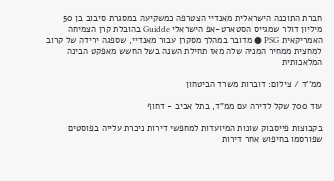חברת התוכנה הישראלית מאנדיי הצטרפה כמשקיעה במסגרת סיבוב בן 50 מיליון דולר שמגייס הסטארט-אפ הישראלי Guidde בהובלת קרן הצמיחה האמריקאית PSG ● מדובר במהלך מסקרן עבור מאנדיי, שספגה ירידה של קרוב למחצית ממחיר המניה שלה מאז תחילת השנה בשל החשש מאפקט הבינה המלאכותית

ממ''ד / צילום: דוברות משרד הביטחון

עוד 700 שקל לדירה עם ממ"ד, בתל אביב - דחוף

בקבוצות פייסבוק שונות המיועדות למחפשי דירות ניכרת עלייה בפוסטים שפורסמו בחיפוש אחר דירות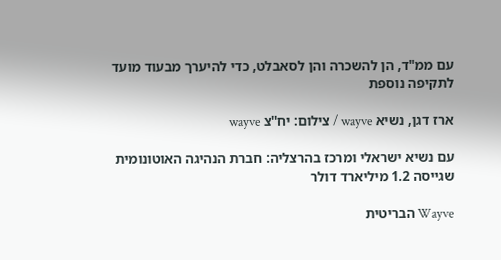עם ממ"ד, הן להשכרה והן לסאבלט, כדי להיערך מבעוד מועד לתקיפה נוספת

ארז דגן, נשיא wayve / צילום: יח''צ wayve

עם נשיא ישראלי ומרכז בהרצליה: חברת הנהיגה האוטונומית שגייסה 1.2 מיליארד דולר

Wayve הבריטית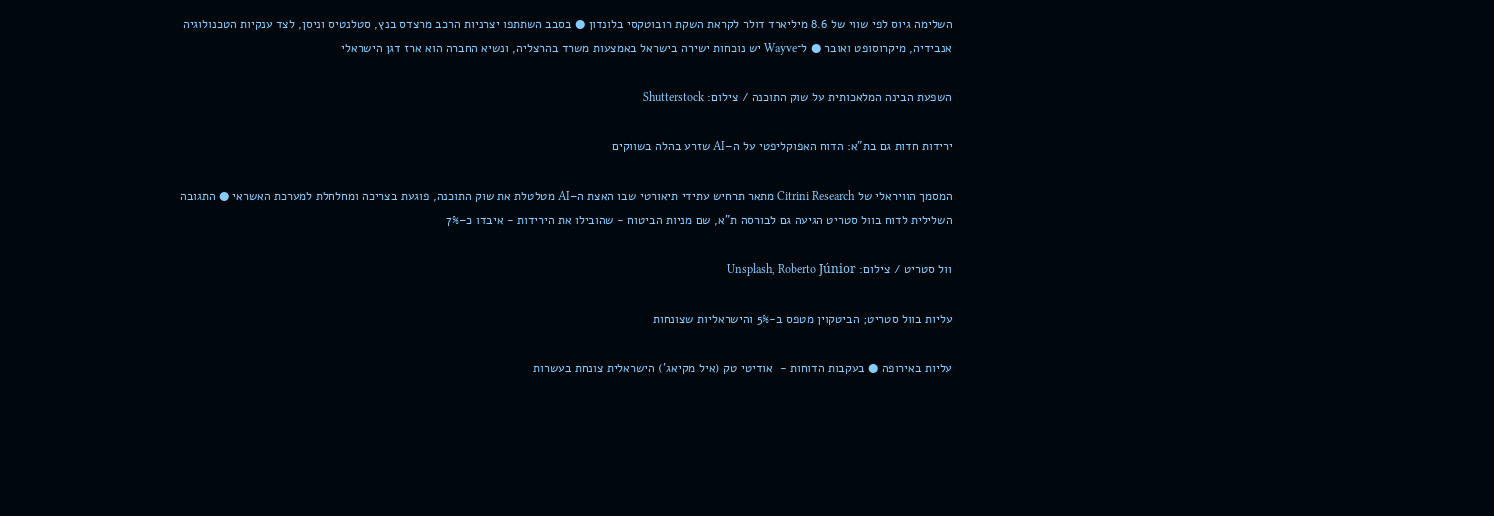השלימה גיוס לפי שווי של 8.6 מיליארד דולר לקראת השקת רובוטקסי בלונדון ● בסבב השתתפו יצרניות הרכב מרצדס בנץ, סטלנטיס וניסן, לצד ענקיות הטכנולוגיה אנבידיה, מיקרוסופט ואובר ● ל־Wayve יש נוכחות ישירה בישראל באמצעות משרד בהרצליה, ונשיא החברה הוא ארז דגן הישראלי

השפעת הבינה המלאכותית על שוק התוכנה / צילום: Shutterstock

ירידות חדות גם בת"א: הדוח האפוקליפטי על ה–AI שזרע בהלה בשווקים

המסמך הוויראלי של Citrini Research מתאר תרחיש עתידי תיאורטי שבו האצת ה–AI מטלטלת את שוק התוכנה, פוגעת בצריכה ומחלחלת למערכת האשראי ● התגובה השלילית לדוח בוול סטריט הגיעה גם לבורסה ת"א, שם מניות הביטוח - שהובילו את הירידות - איבדו כ–7%

וול סטריט / צילום: Unsplash, Roberto Júnior

עליות בוול סטריט; הביטקוין מטפס ב-5% והישראליות שצונחות

עליות באירופה ● בעקבות הדוחות -  אודיטי טק (איל מקיאג') הישראלית צונחת בעשרות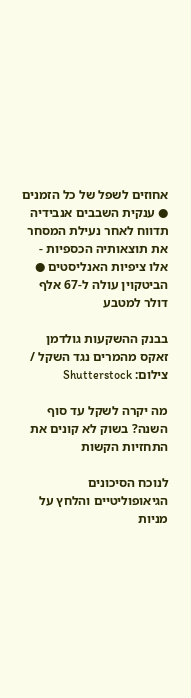אחוזים לשפל של כל הזמנים ● ענקית השבבים אנבידיה תדווח לאחר נעילת המסחר את תוצאותיה הכספיות - אלו ציפיות האנליסטים ● הביטקוין עולה ל-67 אלף דולר למטבע

בבנק ההשקעות גולדמן זאקס מהמרים נגד השקל / צילום: Shutterstock

מה יקרה לשקל עד סוף השנה? בשוק לא קונים את התחזיות הקשות

לנוכח הסיכונים הגיאופוליטיים והלחץ על מניות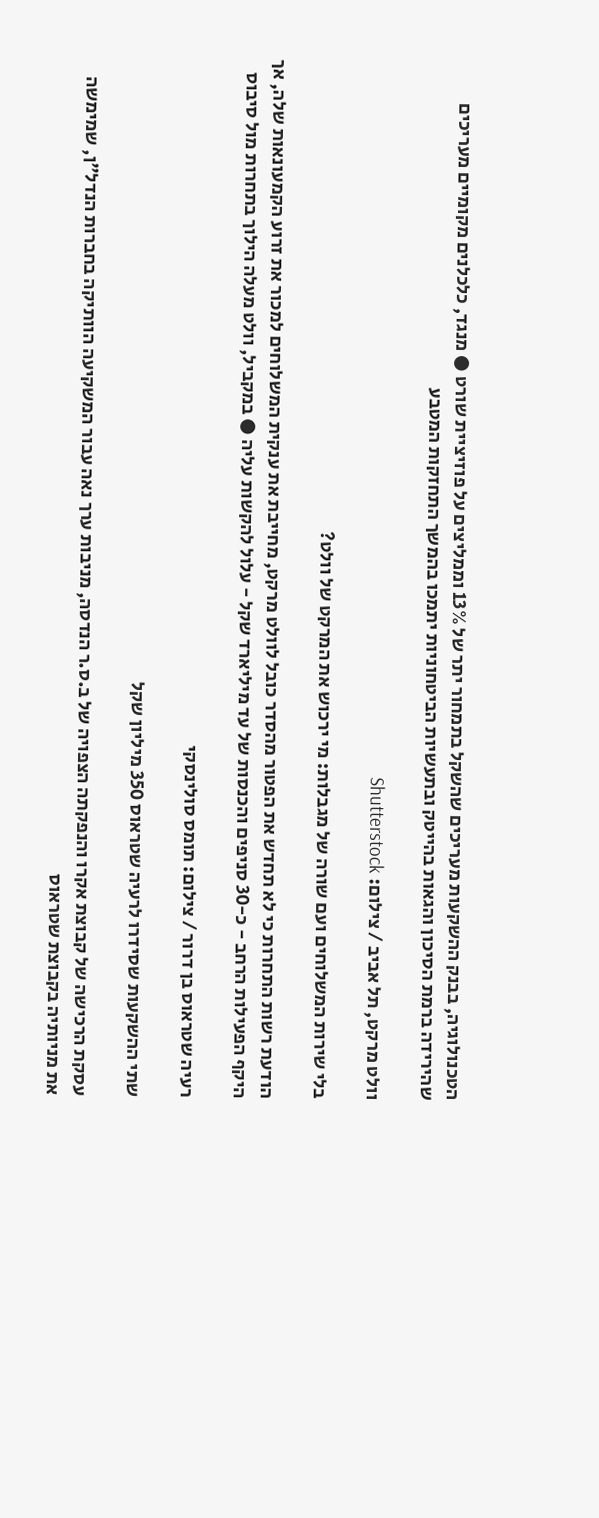הטכנולוגיה, בבנק ההשקעות מעריכים שהשקל בתמחור יתר של 13% וממליצים על פוזיציית שורט ● מנגד, כלכלנים מקומיים מעריכים שהירידה ברמת הסיכון והגאות בהייטק ובתעשיות הביטחוניות יתמכו בהמשך התחזקות המטבע

וולט מרקט, תל אביב / צילום: Shutterstock

בלי שירות המשלוחים ועם שורה של מגבלות: מי ירכוש את המרקט של וולט?

הודעת רשות התחרות כי לא תחדש את הפטור מהסדר כובל לוולט מרקט, מחייבת את ענקית המשלוחים למכור את זרוע הקמעונאות שלה, אך היקף הפעילות הרחב - כ-30 סניפים והכנסות של עד מיליארד שקל - עלול להקשות עליה ● במקביל, וולט מעלה הילוך בתחרות מול סיבוס

רעיה שטראוס בן דרור / צילום: תומס סולינסקי

שתי ההשקעות שסידרו לרעיה שטראוס 350 מיליון שקל

עסקת הרכישה של קבוצת אקרו והנפקתה הצפויה של ב.ס.ר הנדסה, מניבות ערך נאה עבור המשקיעה הוותיקה בחברות הנדל"ן, שמימשה את מניותיה בקבוצת שטראוס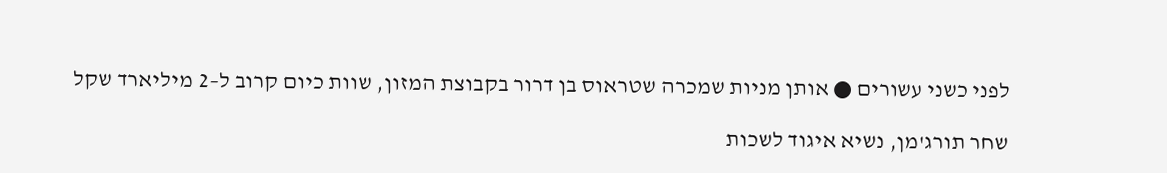לפני כשני עשורים ● אותן מניות שמכרה שטראוס בן דרור בקבוצת המזון, שוות כיום קרוב ל–2 מיליארד שקל

שחר תורג'מן, נשיא איגוד לשכות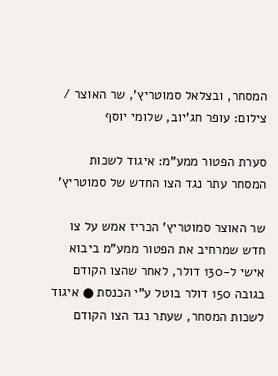המסחר, ובצלאל סמוטריץ', שר האוצר / צילום: עופר חג'יוב, שלומי יוסף

סערת הפטור ממע"מ: איגוד לשכות המסחר עתר נגד הצו החדש של סמוטריץ'

שר האוצר סמוטריץ' הכריז אמש על צו חדש שמרחיב את הפטור ממע"מ ביבוא אישי ל-130 דולר, לאחר שהצו הקודם בגובה 150 דולר בוטל ע"י הכנסת ● איגוד לשכות המסחר, שעתר נגד הצו הקודם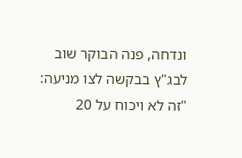ונדחה, פנה הבוקר שוב לבג"ץ בבקשה לצו מניעה: "זה לא ויכוח על 20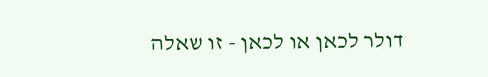דולר לכאן או לכאן - זו שאלה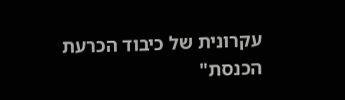עקרונית של כיבוד הכרעת הכנסת"